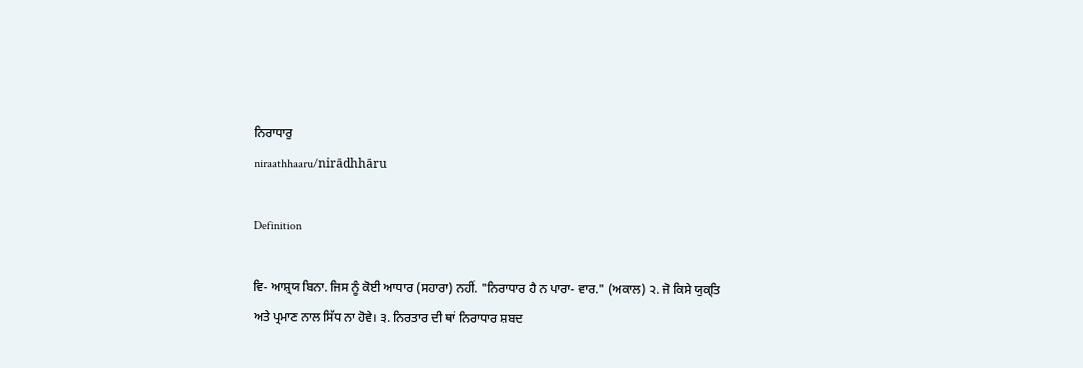ਨਿਰਾਧਾਰੁ
niraathhaaru/nirādhhāru

Definition

ਵਿ- ਆਸ਼੍ਰਯ ਬਿਨਾ. ਜਿਸ ਨੂੰ ਕੋਈ ਆਧਾਰ (ਸਹਾਰਾ) ਨਹੀਂ. "ਨਿਰਾਧਾਰ ਹੈ ਨ ਪਾਰਾ- ਵਾਰ." (ਅਕਾਲ) ੨. ਜੋ ਕਿਸੇ ਯੁਕ੍ਤਿ ਅਤੇ ਪ੍ਰਮਾਣ ਨਾਲ ਸਿੱਧ ਨਾ ਹੋਵੇ। ੩. ਨਿਰਤਾਰ ਦੀ ਥਾਂ ਨਿਰਾਧਾਰ ਸ਼ਬਦ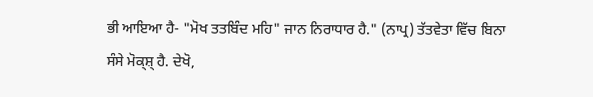ਭੀ ਆਇਆ ਹੈ- "ਮੋਖ ਤਤਬਿੰਦ ਮਹਿ" ਜਾਨ ਨਿਰਾਧਾਰ ਹੈ." (ਨਾਪ੍ਰ) ਤੱਤਵੇਤਾ ਵਿੱਚ ਬਿਨਾ ਸੰਸੇ ਮੋਕ੍ਸ਼੍‍ ਹੈ. ਦੇਖੋ,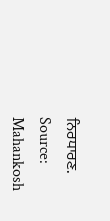ਨਿਰਧਾਰਣ.
Source: Mahankosh